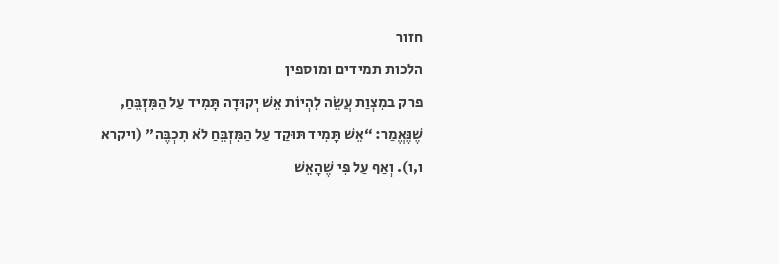חזור
הלכות תמידים ומוספין
פרק במִצְוַת עֲשֵׂה לִהְיוֹת אֵשׁ יְקוּדָה תָּמִיד עַל הַמִּזְבֵּחַ, שֶׁנֶּאֱמַר: “אֵשׁ תָּמִיד תּוּקַד עַל הַמִּזְבֵּחַ לֹא תִכְבֶּה" (ויקרא ו,ו). וְאַף עַל פִּי שֶׁהָאֵשׁ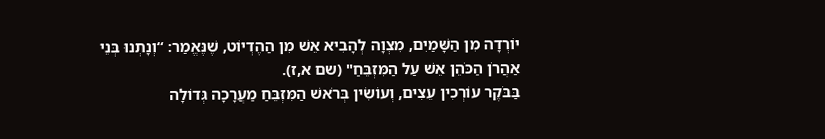יוֹרְדָה מִן הַשָּׁמַיִם, מִצְוָה לְהָבִיא אֵשׁ מִן הַהֶדְיוֹט, שֶׁנֶּאֱמַר: “וְנָתְנוּ בְּנֵי אַהֲרֹן הַכֹּהֵן אֵשׁ עַל הַמִּזְבֵּחַ" (שם א,ז).
בַּבֹּקֶר עוֹרְכִין עֵצִים, וְעוֹשִׂין בְּרֹאשׁ הַמִּזְבֵּחַ מַעֲרָכָה גְּדוֹלָה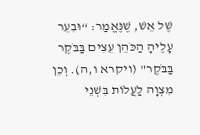שֶׁל אֵשׁ, שֶׁנֶּאֱמַר: “וּבִעֵר עָלֶיהָ הַכֹּהֵן עֵצִים בַּבֹּקֶר בַּבֹּקֶר" (ויקרא ו,ה). וְכֵן מִצְוָה לַעֲלוֹת בִּשְׁנֵי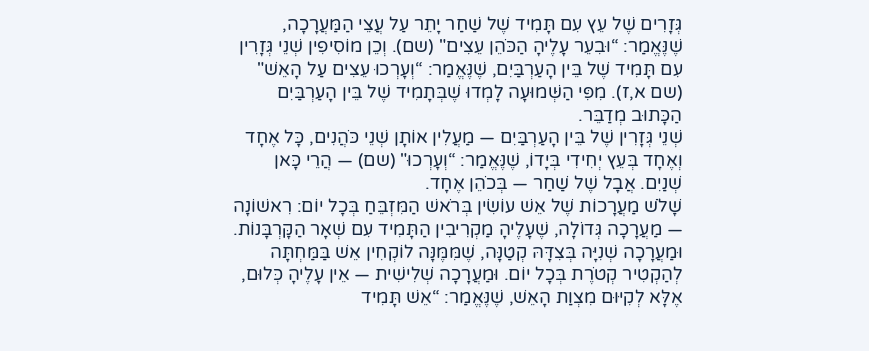גְּזָרִים שֶׁל עֵץ עִם תָּמִיד שֶׁל שַׁחַר יָתֵר עַל עֲצֵי הַמַּעֲרָכָה, שֶׁנֶּאֱמַר: “וּבִעֵר עָלֶיהָ הַכֹּהֵן עֵצִים" (שם). וְכֵן מוֹסִיפִין שְׁנֵי גְּזָרִין עִם תָּמִיד שֶׁל בֵּין הָעַרְבַּיִם, שֶׁנֶּאֱמַר: “וְעָרְכוּ עֵצִים עַל הָאֵשׁ" (שם א,ז). מִפִּי הַשְּׁמוּעָה לָמְדוּ שֶׁבְּתָמִיד שֶׁל בֵּין הָעַרְבַּיִם הַכָּתוּב מְדַבֵּר.
שְׁנֵי גְּזָרִין שֶׁל בֵּין הָעַרְבַּיִם — מַעֲלִין אוֹתָן שְׁנֵי כֹּהֲנִים, כָּל אֶחָד וְאֶחָד בְּעֵץ יְחִידִי בְּיָדוֹ, שֶׁנֶּאֱמַר: “וְעָרְכוּ" (שם) — הֲרֵי כָּאן שְׁנַיִם. אֲבָל שֶׁל שַׁחַר — בְּכֹהֵן אֶחָד.
שָׁלֹשׁ מַעֲרָכוֹת שֶׁל אֵשׁ עוֹשִׂין בְּרֹאשׁ הַמִּזְבֵּחַ בְּכָל יוֹם: רִאשׁוֹנָה — מַעֲרָכָה גְּדוֹלָה, שֶׁעָלֶיהָ מַקְרִיבִין הַתָּמִיד עִם שְׁאָר הַקָּרְבָּנוֹת. וּמַעֲרָכָה שְׁנִיָּה בְּצִדָּהּ קְטַנָּה, שֶׁמִּמֶּנָּה לוֹקְחִין אֵשׁ בַּמַּחְתָּה לְהַקְטִיר קְטֹרֶת בְּכָל יוֹם. וּמַעֲרָכָה שְׁלִישִׁית — אֵין עָלֶיהָ כְּלוּם, אֶלָּא לְקִיּוּם מִצְוַת הָאֵשׁ, שֶׁנֶּאֱמַר: “אֵשׁ תָּמִיד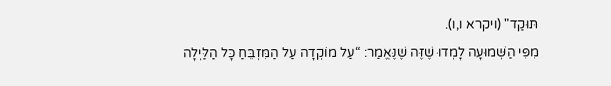תּוּקַד" (ויקרא ו,ו).
מִפִּי הַשְּׁמוּעָה לָמְדוּ שֶׁזֶּה שֶׁנֶּאֱמַר: “עַל מוֹקְדָה עַל הַמִּזְבֵּחַ כָּל הַלַּיְלָה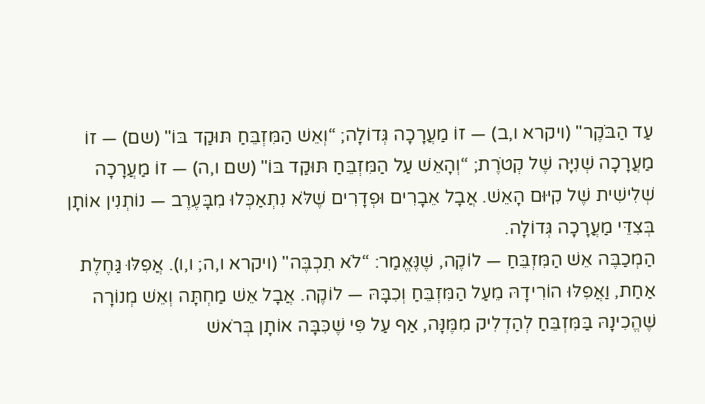עַד הַבֹּקֶר" (ויקרא ו,ב) — זוֹ מַעֲרָכָה גְּדוֹלָה; “וְאֵשׁ הַמִּזְבֵּחַ תּוּקַד בּוֹ" (שם) — זוֹ מַעֲרָכָה שְׁנִיָּה שֶׁל קְטֹרֶת; “וְהָאֵשׁ עַל הַמִּזְבֵּחַ תּוּקַד בּוֹ" (שם ו,ה) — זוֹ מַעֲרָכָה שְׁלִישִׁית שֶׁל קִיּוּם הָאֵשׁ. אֲבָל אֵבָרִים וּפְדָרִים שֶׁלֹּא נִתְאַכְּלוּ מִבָּעֶרֶב — נוֹתְנִין אוֹתָן בְּצִדֵּי מַעֲרָכָה גְּדוֹלָה.
הַמְכַבֶּה אֵשׁ הַמִּזְבֵּחַ — לוֹקֶה, שֶׁנֶּאֱמַר: “לֹא תִכְבֶּה" (ויקרא ו,ה; ו,ו). אֲפִלּוּ גַּחֶלֶת אַחַת, וַאֲפִלּוּ הוֹרִידָהּ מֵעַל הַמִּזְבֵּחַ וְכִבָּהּ — לוֹקֶה. אֲבָל אֵשׁ מַחְתָּה וְאֵשׁ מְנוֹרָה שֶׁהֱכִינָהּ בַּמִּזְבֵּחַ לְהַדְלִיק מִמֶּנָּה, אַף עַל פִּי שֶׁכִּבָּה אוֹתָן בְּרֹאשׁ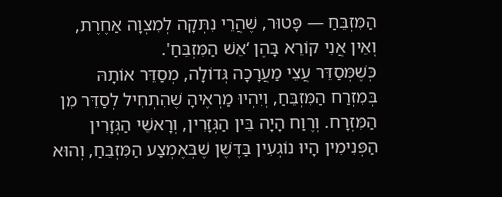הַמִּזְבֵּחַ — פָּטוּר, שֶׁהֲרֵי נִתְּקָה לְמִצְוָה אַחֶרֶת, וְאֵין אֲנִי קוֹרֵא בָּהֶן ‘אֵשׁ הַמִּזְבֵּחַ'.
כְּשֶׁמְּסַדֵּר עֲצֵי מַעֲרָכָה גְּדוֹלָה, מְסַדֵּר אוֹתָהּ בְּמִזְרַח הַמִּזְבֵּחַ, וְיִהְיוּ מַרְאֶיהָ שֶׁהִתְחִיל לְסַדֵּר מִן הַמִּזְרָח. וְרֶוַח הָיָה בֵּין הַגְּזָרִין, וְרָאשֵׁי הַגְּזָרִין הַפְּנִימִין הָיוּ נוֹגְעִין בַּדֶּשֶׁן שֶׁבְּאֶמְצַע הַמִּזְבֵּחַ, וְהוּא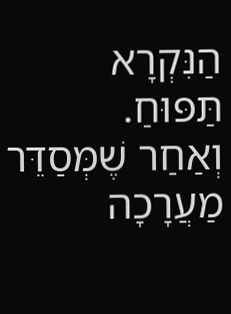הַנִּקְרָא תַּפּוּחַ.
וְאַחַר שֶׁמְּסַדֵּר מַעֲרָכָה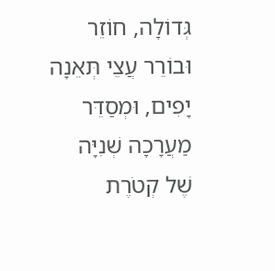גְּדוֹלָה, חוֹזֵר וּבוֹרֵר עֲצֵי תְּאֵנָה יָפִים, וּמְסַדֵּר מַעֲרָכָה שְׁנִיָּה שֶׁל קְטֹרֶת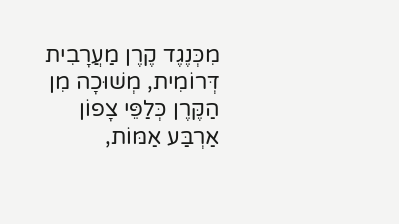מִכְּנֶגֶד קֶרֶן מַעֲרָבִית דְּרוֹמִית, מְשׁוּכָה מִן הַקֶּרֶן כְּלַפֵּי צָפוֹן אַרְבַּע אַמּוֹת,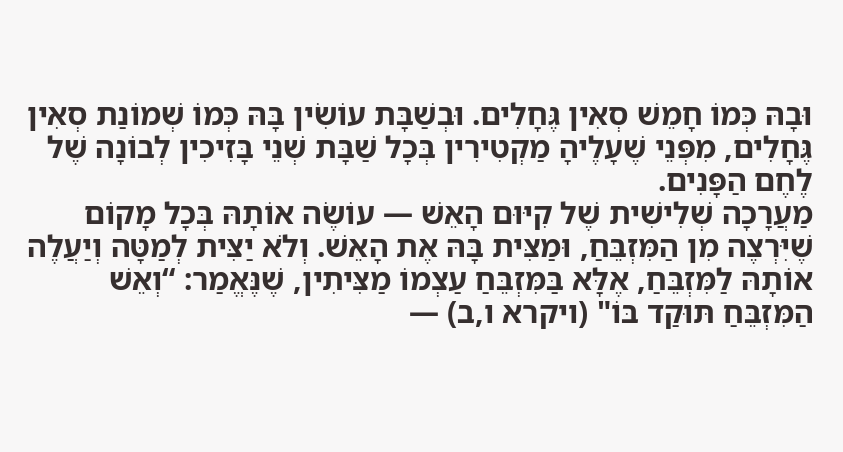וּבָהּ כְּמוֹ חָמֵשׁ סְאִין גֶּחָלִים. וּבְשַׁבָּת עוֹשִׂין בָּהּ כְּמוֹ שְׁמוֹנַת סְאִין גֶּחָלִים, מִפְּנֵי שֶׁעָלֶיהָ מַקְטִירִין בְּכָל שַׁבָּת שְׁנֵי בָּזִיכִין לְבוֹנָה שֶׁל לֶחֶם הַפָּנִים.
מַעֲרָכָה שְׁלִישִׁית שֶׁל קִיּוּם הָאֵשׁ — עוֹשֶׂה אוֹתָהּ בְּכָל מָקוֹם שֶׁיִּרְצֶה מִן הַמִּזְבֵּחַ, וּמַצִּית בָּהּ אֶת הָאֵשׁ. וְלֹא יַצִּית לְמַטָּה וְיַעֲלֶה אוֹתָהּ לַמִּזְבֵּחַ, אֶלָּא בַּמִּזְבֵּחַ עַצְמוֹ מַצִּיתִין, שֶׁנֶּאֱמַר: “וְאֵשׁ הַמִּזְבֵּחַ תּוּקַד בּוֹ" (ויקרא ו,ב) —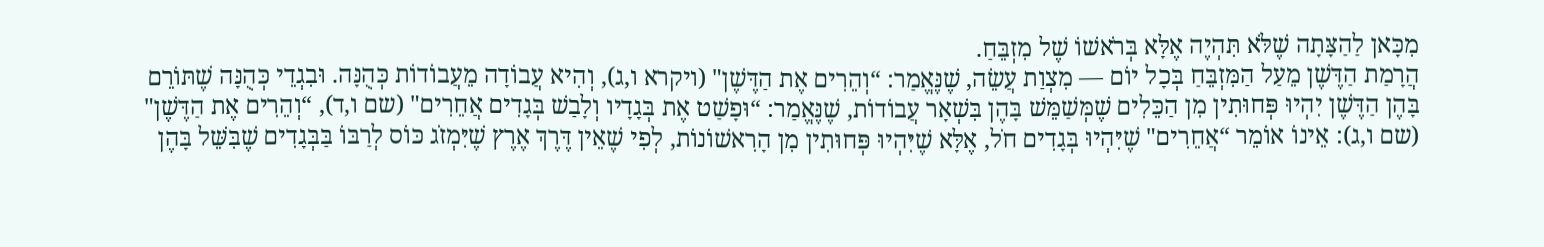מִכָּאן לַהַצָּתָה שֶׁלֹּא תִּהְיֶה אֶלָּא בְּרֹאשׁוֹ שֶׁל מִזְבֵּחַ.
הֲרָמַת הַדֶּשֶׁן מֵעַל הַמִּזְבֵּחַ בְּכָל יוֹם — מִצְוַת עֲשֵׂה, שֶׁנֶּאֱמַר: “וְהֵרִים אֶת הַדֶּשֶׁן" (ויקרא ו,ג), וְהִיא עֲבוֹדָה מֵעֲבוֹדוֹת כְּהֻנָּה. וּבִגְדֵי כְּהֻנָּה שֶׁתּוֹרֵם בָּהֶן הַדֶּשֶׁן יִהְיוּ פְּחוּתִין מִן הַכֵּלִים שֶׁמְּשַׁמֵּשׁ בָּהֶן בִּשְׁאָר עֲבוֹדוֹת, שֶׁנֶּאֱמַר: “וּפָשַׁט אֶת בְּגָדָיו וְלָבַשׁ בְּגָדִים אֲחֵרִים" (שם ו,ד), “וְהֵרִים אֶת הַדֶּשֶׁן" (שם ו,ג): אֵינוֹ אוֹמֵר “אֲחֵרִים" שֶׁיִּהְיוּ בְּגָדִים חֹל, אֶלָּא שֶׁיִּהְיוּ פְּחוּתִין מִן הָרִאשׁוֹנוֹת, לְפִי שֶׁאֵין דֶּרֶךְ אֶרֶץ שֶׁיִּמְזֹג כּוֹס לְרַבּוֹ בַּבְּגָדִים שֶׁבִּשֵּׁל בָּהֶן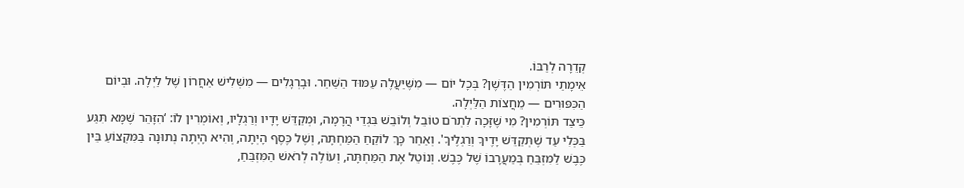קְדֵרָה לְרַבּוֹ.
אֵימָתַי תּוֹרְמִין הַדֶּשֶׁן? בְּכָל יוֹם — מִשֶּׁיַּעֲלֶה עַמּוּד הַשַּׁחַר. וּבָרְגָלִים — מִשְּׁלִישׁ אַחֲרוֹן שֶׁל לַיְלָה. וּבְיוֹם הַכִּפּוּרִים — מֵחֲצוֹת הַלַּיְלָה.
כֵּיצַד תּוֹרְמִין? מִי שֶׁזָּכָה לִתְרֹם טוֹבֵל וְלוֹבֵשׁ בִּגְדֵי הֲרָמָה, וּמְקַדֵּשׁ יָדָיו וְרַגְלָיו, וְאוֹמְרִין לוֹ: ‘הִזָּהֵר שֶׁמָּא תִּגַּע בַּכְּלִי עַד שֶׁתְּקַדֵּשׁ יָדֶיךָ וְרַגְלֶיךָ'. וְאַחַר כָּךְ לוֹקֵחַ הַמַּחְתָּה, וְשֶׁל כֶּסֶף הָיְתָה, וְהִיא הָיְתָה נְתוּנָה בַּמִּקְצוֹעַ בֵּין כֶּבֶשׁ לַמִּזְבֵּחַ בְּמַעֲרָבוֹ שֶׁל כֶּבֶשׁ. וְנוֹטֵל אֶת הַמַּחְתָּה, וְעוֹלֶה לְרֹאשׁ הַמִּזְבֵּחַ,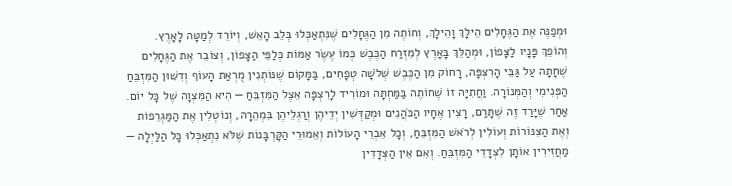וּמְפַנֶּה אֶת הַגֶּחָלִים הֵילָךְ וָהֵילָךְ, וְחוֹתֶה מִן הַגֶּחָלִים שֶׁנִּתְאַכְּלוּ בְּלֵב הָאֵשׁ, וְיוֹרֵד לְמַטָּה לָאָרֶץ.
וְהוֹפֵךְ פָּנָיו לַצָּפוֹן, וּמְהַלֵּךְ בָּאָרֶץ לְמִזְרַח הַכֶּבֶשׁ כְּמוֹ עֶשֶׂר אַמּוֹת כְּלַפֵּי הַצָּפוֹן, וְצוֹבֵר אֶת הַגֶּחָלִים שֶׁחָתָה עַל גַּבֵּי הָרִצְפָּה, רָחוֹק מִן הַכֶּבֶשׁ שְׁלֹשָׁה טְפָחִים, בַּמָּקוֹם שֶׁנּוֹתְנִין מֻרְאַת הָעוֹף וְדִשּׁוּן הַמִּזְבֵּחַ הַפְּנִימִי וְהַמְּנוֹרָה. וַחֲתִיָּה זוֹ שֶׁחוֹתֶה בַּמַּחְתָּה וּמוֹרִיד לָרִצְפָּה אֵצֶל הַמִּזְבֵּחַ — הִיא הַמִּצְוָה שֶׁל כָּל יוֹם.
אַחַר שֶׁיָּרַד זֶה שֶׁתָּרַם, רָצִין אֶחָיו הַכֹּהֲנִים וּמְקַדְּשִׁין יְדֵיהֶן וְרַגְלֵיהֶן בִּמְהֵרָה, וְנוֹטְלִין אֶת הַמַּגְרֵפוֹת וְאֶת הַצִּנּוֹרוֹת וְעוֹלִין לְרֹאשׁ הַמִּזְבֵּחַ, וְכָל אֵבְרֵי הָעוֹלוֹת וְאֵמוּרֵי הַקָּרְבָּנוֹת שֶׁלֹּא נִתְאַכְּלוּ כָּל הַלַּיְלָה — מַחֲזִירִין אוֹתָן לִצְדָדֵי הַמִּזְבֵּחַ. וְאִם אֵין הַצְּדָדִין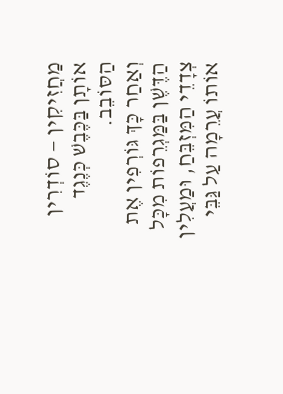מַחֲזִיקִין — סוֹדְרִין אוֹתָן בַּכֶּבֶשׁ כְּנֶגֶד הַסּוֹבֵב.
וְאַחַר כָּךְ גּוֹרְפִין אֶת הַדֶּשֶׁן בַּמַּגְרֵפוֹת מִכָּל צְדָדֵי הַמִּזְבֵּחַ, וּמַעֲלִין אוֹתוֹ עֲרֵמָה עַל גַּבֵּי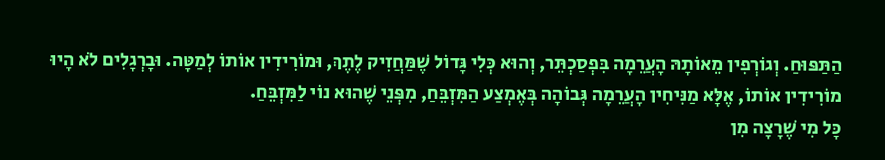הַתַּפּוּחַ. וְגוֹרְפִין מֵאוֹתָהּ הָעֲרֵמָה בִּפְסַכְתֵּר, וְהוּא כְּלִי גָּדוֹל שֶׁמַּחֲזִיק לֶתֶךְ, וּמוֹרִידִין אוֹתוֹ לְמַטָּה. וּבָרְגָלִים לֹא הָיוּ מוֹרִידִין אוֹתוֹ, אֶלָּא מַנִּיחִין הָעֲרֵמָה גְּבוֹהָה בְּאֶמְצַע הַמִּזְבֵּחַ, מִפְּנֵי שֶׁהוּא נוֹי לַמִּזְבֵּחַ.
כָּל מִי שֶׁרָצָה מִן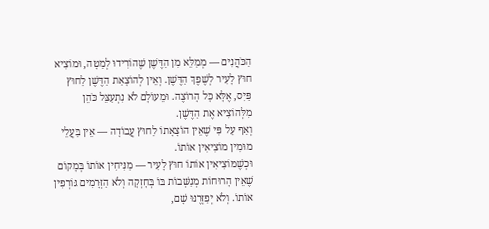הַכֹּהֲנִים — מְמַלֵּא מִן הַדֶּשֶׁן שֶׁהוֹרִידוּ לְמַטָּה, וּמוֹצִיא חוּץ לָעִיר לְשֶׁפֶךְ הַדֶּשֶׁן. וְאֵין לְהוֹצָאַת הַדֶּשֶׁן לַחוּץ פַּיִס, אֶלָּא כָּל הָרוֹצֶה. וּמֵעוֹלָם לֹא נִתְעַצֵּל כֹּהֵן מִלְּהוֹצִיא אֶת הַדֶּשֶׁן.
וְאַף עַל פִּי שֶׁאֵין הוֹצָאָתוֹ לַחוּץ עֲבוֹדָה — אֵין בַּעֲלֵי מוּמִין מוֹצִיאִין אוֹתוֹ.
וּכְשֶׁמּוֹצִיאִין אוֹתוֹ חוּץ לָעִיר — מַנִּיחִין אוֹתוֹ בְּמָקוֹם שֶׁאֵין הָרוּחוֹת מְנַשְּׁבוֹת בּוֹ בְּחָזְקָה וְלֹא הַזְּרָמִים גּוֹרְפִין אוֹתוֹ. וְלֹא יְפַזְּרֶנּוּ שָׁם,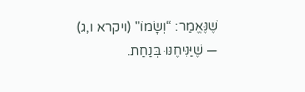שֶׁנֶּאֱמַר: “וְשָׂמוֹ" (ויקרא ו,ג) — שֶׁיַּנִּיחֶנּוּ בְּנַחַת.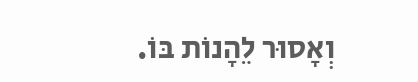וְאָסוּר לֵהָנוֹת בּוֹ.